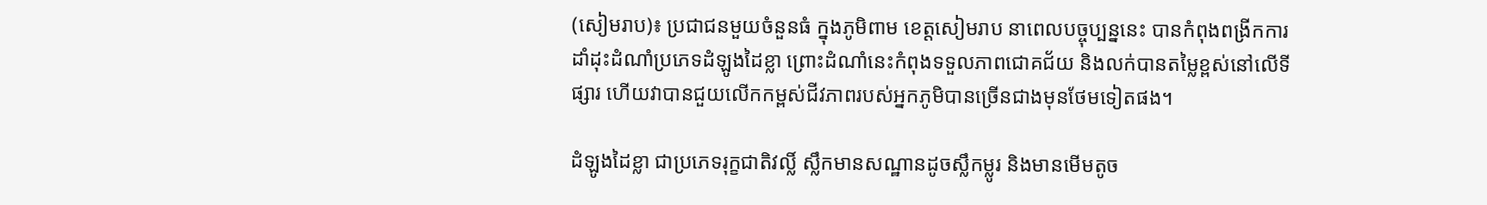(សៀមរាប)៖ ប្រជាជនមួយចំនួនធំ ក្នុងភូមិពាម ខេត្តសៀមរាប នាពេលបច្ចុប្បន្ននេះ បានកំពុងពង្រីកការដាំដុះដំណាំប្រភេទដំឡូងដៃខ្លា ព្រោះដំណាំនេះកំពុងទទួលភាពជោគជ័យ និងលក់បានតម្លៃខ្ពស់នៅលើទីផ្សារ ហើយវាបានជួយលើកកម្ពស់ជីវភាពរបស់អ្នកភូមិបានច្រើនជាងមុនថែមទៀតផង។

ដំឡូងដៃខ្លា ជាប្រភេទរុក្ខជាតិវល្លិ៍ ស្លឹកមានសណ្ឋានដូចស្លឹកម្លូរ និងមានមើមតូច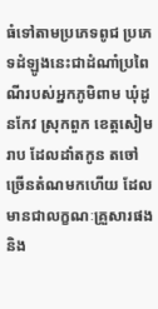ធំទៅតាមប្រភេទពូជ ប្រភេទដំឡូងនេះជាដំណាំប្រពៃណីរបស់អ្នកភូមិពាម ឃុំដូនកែវ ស្រុកពួក ខេត្តសៀមរាប ដែលដាំតកូន តចៅច្រើនតំណមកហើយ ដែលមានជាលក្ខណៈគ្រួសារផង និង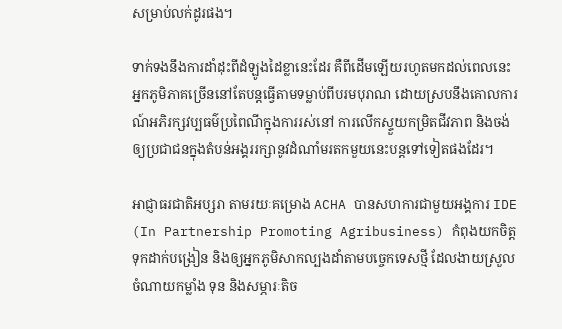សម្រាប់លក់ដូរផង។

ទាក់ទងនឹងការដាំដុះពីដំឡូងដៃខ្លានេះដែរ គឺពីដើមឡើយរហូតមកដល់ពេលនេះ អ្នកភូមិភាគច្រើននៅតែបន្តធ្វើតាមទម្លាប់ពីបរមបុរាណ ដោយស្របនឹងគោលការណ៍អភិរក្សវប្បធម៌ប្រពៃណីក្នុងការរស់នៅ ការលើកស្ទួយកម្រិតជីវភាព និងចង់ឲ្យប្រជាជនក្នុងតំបន់អង្គររក្សានូវដំណាំមរតកមួយនេះបន្តទៅទៀតផងដែរ។

អាជ្ញាធរជាតិអប្សរា តាមរយៈគម្រោង ACHA បានសហការជាមួយអង្គការ IDE (In Partnership Promoting Agribusiness) កំពុងយកចិត្តទុកដាក់បង្រៀន និងឲ្យអ្នកភូមិសាកល្បងដាំតាមបច្ចេកទេសថ្មី ដែលងាយស្រួលចំណាយកម្លាំង ទុន និងសម្ភារៈតិច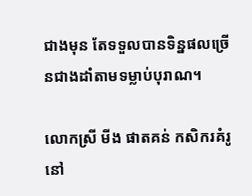ជាងមុន តែទទួលបានទិន្នផលច្រើនជាងដាំតាមទម្លាប់បុរាណ។

លោកស្រី មីង ផាតគន់ កសិករគំរូនៅ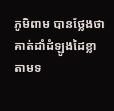ភូមិពាម បានថ្លែងថា គាត់ដាំដំឡូងដៃខ្លាតាមទ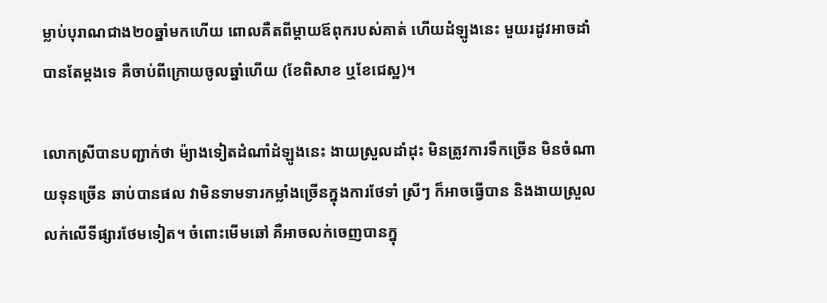ម្លាប់បុរាណជាង២០ឆ្នាំមកហើយ ពោលគឺតពីម្តាយឪពុករបស់គាត់ ហើយដំឡូងនេះ មួយរដូវអាចដាំបានតែម្តងទេ គឺចាប់ពីក្រោយចូលឆ្នាំហើយ (ខែពិសាខ ឬខែជេស្ឋ)។

លោកស្រីបានបញ្ជាក់ថា ម៉្យាងទៀតដំណាំដំឡូងនេះ ងាយស្រួលដាំដុះ មិនត្រូវការទឹកច្រើន មិនចំណាយទុនច្រើន ឆាប់បានផល វាមិនទាមទារកម្លាំងច្រើនក្នុងការថែទាំ ស្រីៗ ក៏អាចធ្វើបាន និងងាយស្រួលលក់លើទីផ្សារថែមទៀត។ ចំពោះមើមឆៅ គឺអាចលក់ចេញបានក្នុ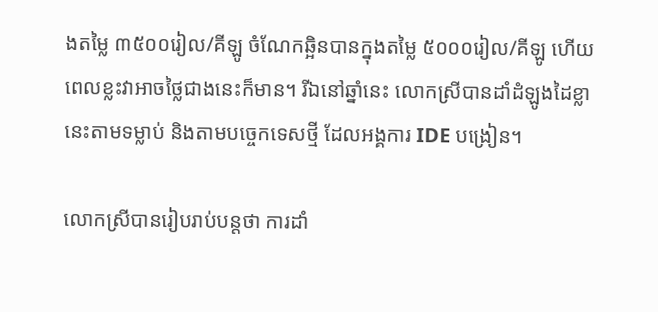ងតម្លៃ ៣៥០០រៀល/គីឡូ ចំណែកឆ្អិនបានក្នុងតម្លៃ ៥០០០រៀល/គីឡូ ហើយពេលខ្លះវាអាចថ្លៃជាងនេះក៏មាន។ រីឯនៅឆ្នាំនេះ លោកស្រីបានដាំដំឡូងដៃខ្លានេះតាមទម្លាប់ និងតាមបច្ចេកទេសថ្មី ដែលអង្គការ IDE បង្រៀន។

លោកស្រីបានរៀបរាប់បន្តថា ការដាំ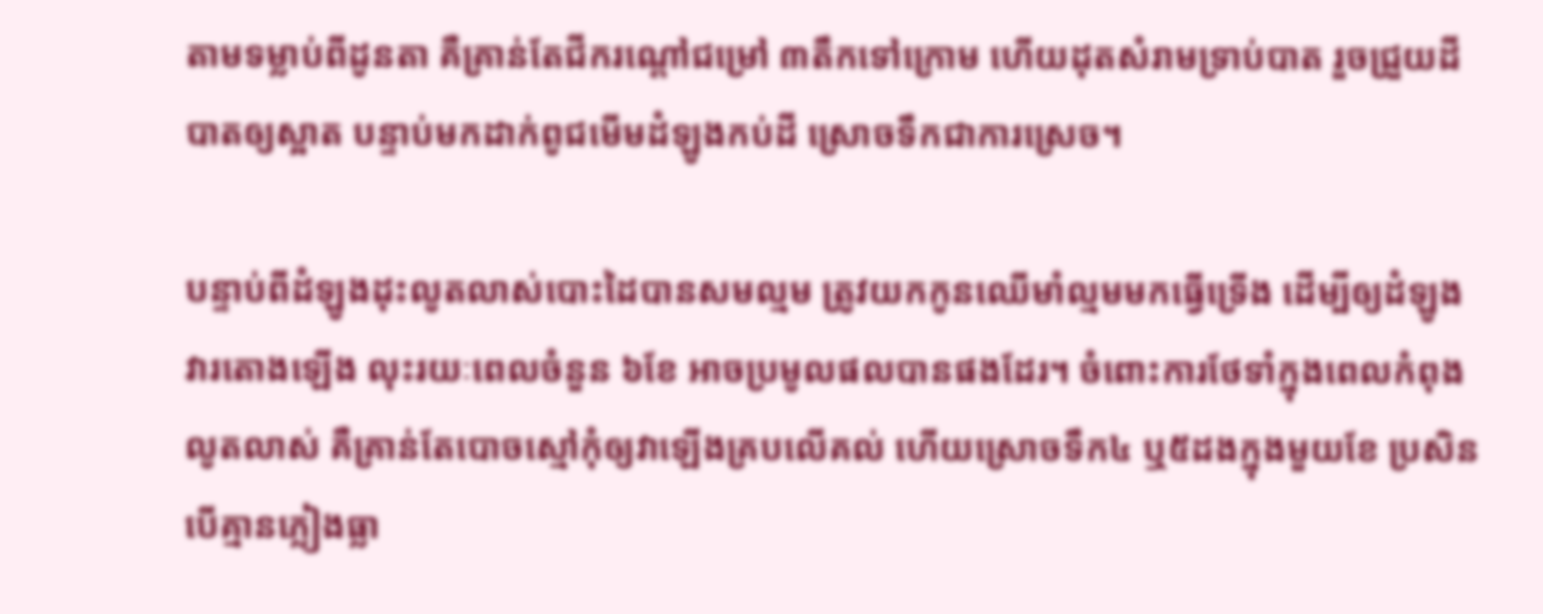តាមទម្លាប់ពីដូនតា គឺគ្រាន់តែជីករណ្តៅជម្រៅ ៣តឹកទៅក្រោម ហើយដុតសំរាមទ្រាប់បាត រួចជ្រួយដីបាតឲ្យស្អាត បន្ទាប់មកដាក់ពូជមើមដំឡូងកប់ដី ស្រោចទឹកជាការស្រេច។

បន្ទាប់ពីដំឡូងដុះលូតលាស់បោះដៃបានសមល្មម ត្រូវយកកូនឈើមាំល្មមមកធ្វើទ្រើង ដើម្បីឲ្យដំឡូងវារតោងឡើង លុះរយៈពេលចំនួន ៦ខែ អាចប្រមូលផលបានផងដែរ។ ចំពោះការថែទាំក្នុងពេលកំពុងលូតលាស់ គឺគ្រាន់តែបោចស្មៅកុំឲ្យវាឡើងគ្របលើគល់ ហើយស្រោចទឹក៤ ឬ៥ដងក្នុងមួយខែ ប្រសិនបើគ្មានភ្លៀងធ្លា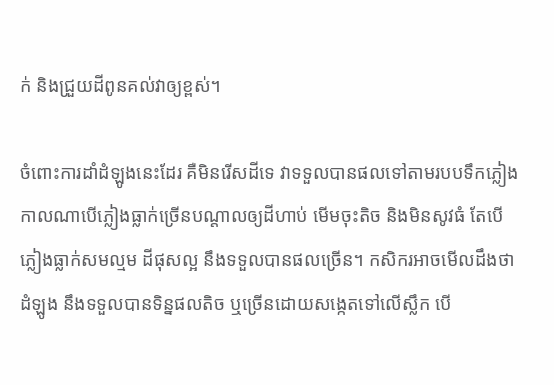ក់ និងជ្រួយដីពូនគល់វាឲ្យខ្ពស់។

ចំពោះការដាំដំឡូងនេះដែរ គឺមិនរើសដីទេ វាទទួលបានផលទៅតាមរបបទឹកភ្លៀង កាលណាបើភ្លៀងធ្លាក់ច្រើនបណ្តាលឲ្យដីហាប់ មើមចុះតិច និងមិនសូវធំ តែបើភ្លៀងធ្លាក់សមល្មម ដីផុសល្អ នឹងទទួលបានផលច្រើន។ កសិករអាចមើលដឹងថាដំឡូង នឹងទទួលបានទិន្នផលតិច ឬច្រើនដោយសង្កេតទៅលើស្លឹក បើ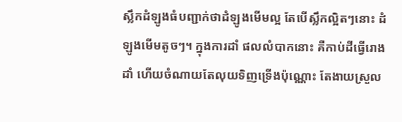ស្លឹកដំឡូងធំបញ្ជាក់ថាដំឡូងមើមល្អ តែបើស្លឹកល្អិតៗនោះ ដំឡូងមើមតូចៗ។ ក្នុងការដាំ ផលលំបាកនោះ គឺកាប់ដីធ្វើរោងដាំ ហើយចំណាយតែលុយទិញទ្រើងប៉ុណ្ណោះ តែងាយស្រួល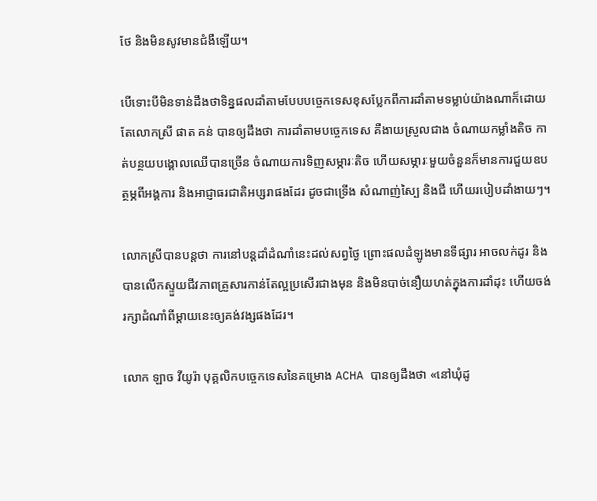ថែ និងមិនសូវមានជំងឺឡើយ។

បើទោះបីមិនទាន់ដឹងថាទិន្នផលដាំតាមបែបបច្ចេកទេសខុសប្លែកពីការដាំតាមទម្លាប់យ៉ាងណាក៏ដោយ តែលោកស្រី ផាត គន់ បានឲ្យដឹងថា ការដាំតាមបច្ចេកទេស គឺងាយស្រួលជាង ចំណាយកម្លាំងតិច កាត់បន្ថយបង្គោលឈើបានច្រើន ចំណាយការទិញសម្ភារៈតិច ហើយសម្ភារៈមួយចំនួនក៏មានការជួយឧបត្ថម្ភពីអង្គការ និងអាជ្ញាធរជាតិអប្សរាផងដែរ ដូចជាទ្រើង សំណាញ់ស្បៃ និងជី ហើយរបៀបដាំងាយៗ។

លោកស្រីបានបន្តថា ការនៅបន្តដាំដំណាំនេះដល់សព្វថ្ងៃ ព្រោះផលដំឡូងមានទីផ្សារ អាចលក់ដូរ និងបានលើកស្ទួយជីវភាពគ្រួសារកាន់តែល្អប្រសើរជាងមុន និងមិនបាច់នឿយហត់ក្នុងការដាំដុះ ហើយចង់រក្សាដំណាំពីម្តាយនេះឲ្យគង់វង្សផងដែរ។

លោក ឡាច វីយូរ៉ា បុគ្គលិកបច្ចេកទេសនៃគម្រោង ACHA បានឲ្យដឹងថា «នៅឃុំដូ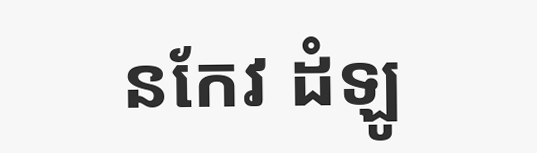នកែវ ដំឡូ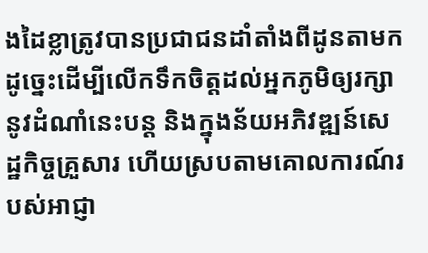ងដៃខ្លាត្រូវបានប្រជាជនដាំតាំងពីដូនតាមក ដូច្នេះដើម្បីលើកទឹកចិត្តដល់អ្នកភូមិឲ្យរក្សានូវដំណាំនេះបន្ត និងក្នុងន័យអភិវឌ្ឍន៍សេដ្ឋកិច្ចគ្រួសារ ហើយស្របតាមគោលការណ៍របស់អាជ្ញា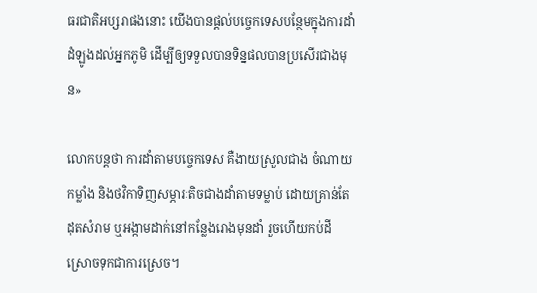ធរជាតិអប្សរាផងនោះ យើងបានផ្តល់បច្ចេកទេសបន្ថែមក្នុងការដាំដំឡូងដល់អ្នកភូមិ ដើម្បីឲ្យទទួលបានទិន្នផលបានប្រសើរជាងមុន»

លោកបន្តថា ការដាំតាមបច្ចេកទេស គឺងាយស្រួលជាង ចំណាយកម្លាំង និងថវិកាទិញសម្ភារៈតិចជាងដាំតាមទម្លាប់ ដោយគ្រាន់តែដុតសំរាម ឬអង្កាមដាក់នៅកន្លែងរោងមុនដាំ រួចហើយកប់ដី ស្រោចទុកជាការស្រេច។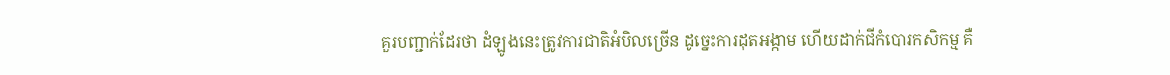គួរបញ្ជាក់ដែរថា ដំឡូងនេះត្រូវការជាតិអំបិលច្រើន ដូច្នេះការដុតអង្កាម ហើយដាក់ជីកំបោរកសិកម្ម គឺ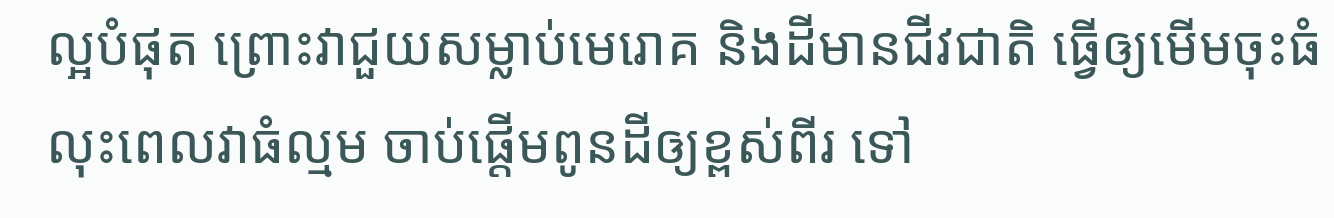ល្អបំផុត ព្រោះវាជួយសម្លាប់មេរោគ និងដីមានជីវជាតិ ធ្វើឲ្យមើមចុះធំ លុះពេលវាធំល្មម ចាប់ផ្តើមពូនដីឲ្យខ្ពស់ពីរ ទៅ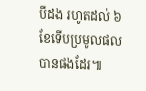បីដង រហូតដល់ ៦ខែទើបប្រមូលផលបានផងដែរ៕